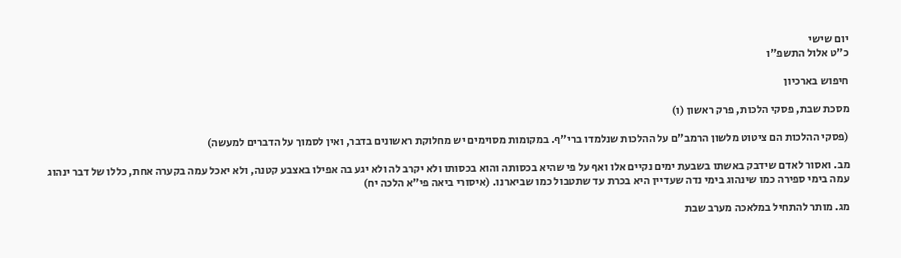יום שישי
כ"ט אלול התשפ"ו

חיפוש בארכיון

מסכת שבת, פסקי הלכות, פרק ראשון (ו)

(פסקי ההלכות הם ציטוט מלשון הרמב"ם על ההלכות שנלמדו ברי"ף. במקומות מסוימים יש מחלוקת ראשונים בדבר, ואין לסמוך על הדברים למעשה)

מב. ואסור לאדם שידבק באשתו בשבעת ימים נקיים אלו ואף על פי שהיא בכסותה והוא בכסותו ולא יקרב לה ולא יגע בה אפילו באצבע קטנה, ולא יאכל עמה בקערה אחת, כללו של דבר ינהוג עמה בימי ספירה כמו שינהוג בימי נדה שעדיין היא בכרת עד שתטבול כמו שביארנו. (איסורי ביאה פי"א הלכה יח)

מג. מותר להתחיל במלאכה מערב שבת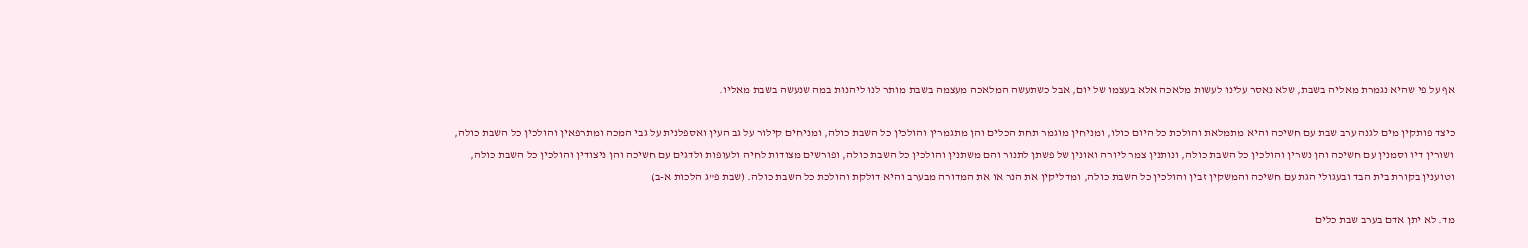אף על פי שהיא נגמרת מאליה בשבת, שלא נאסר עלינו לעשות מלאכה אלא בעצמו של יום, אבל כשתעשה המלאכה מעצמה בשבת מותר לנו ליהנות במה שנעשה בשבת מאליו.

כיצד פותקין מים לגנה ערב שבת עם חשיכה והיא מתמלאת והולכת כל היום כולו, ומניחין מוגמר תחת הכלים והן מתגמרין והולכין כל השבת כולה, ומניחים קילור על גב העין ואספלנית על גבי המכה ומתרפאין והולכין כל השבת כולה, ושורין דיו וסמנין עם חשיכה והן נשרין והולכין כל השבת כולה, ונותנין צמר ליורה ואונין של פשתן לתנור והם משתנין והולכין כל השבת כולה, ופורשים מצודות לחיה ולעופות ולדגים עם חשיכה והן ניצודין והולכין כל השבת כולה, וטוענין בקורת בית הבד ובעגולי הגת עם חשיכה והמשקין זבין והולכין כל השבת כולה, ומדליקין את הנר או את המדורה מבערב והיא דולקת והולכת כל השבת כולה. (שבת פ"ג הלכות א-ב)

מד. לא יתן אדם בערב שבת כלים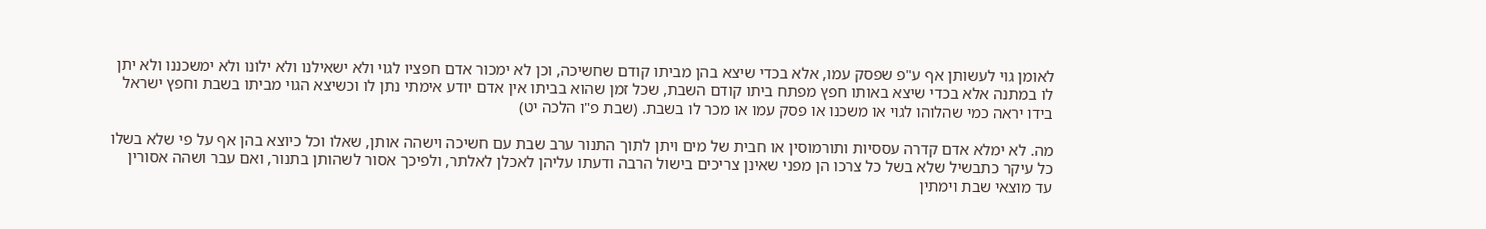לאומן גוי לעשותן אף ע"פ שפסק עמו, אלא בכדי שיצא בהן מביתו קודם שחשיכה, וכן לא ימכור אדם חפציו לגוי ולא ישאילנו ולא ילונו ולא ימשכננו ולא יתן לו במתנה אלא בכדי שיצא באותו חפץ מפתח ביתו קודם השבת, שכל זמן שהוא בביתו אין אדם יודע אימתי נתן לו וכשיצא הגוי מביתו בשבת וחפץ ישראל בידו יראה כמי שהלוהו לגוי או משכנו או פסק עמו או מכר לו בשבת. (שבת פ"ו הלכה יט)

מה. לא ימלא אדם קדרה עססיות ותורמוסין או חבית של מים ויתן לתוך התנור ערב שבת עם חשיכה וישהה אותן, שאלו וכל כיוצא בהן אף על פי שלא בשלו כל עיקר כתבשיל שלא בשל כל צרכו הן מפני שאינן צריכים בישול הרבה ודעתו עליהן לאכלן לאלתר, ולפיכך אסור לשהותן בתנור, ואם עבר ושהה אסורין עד מוצאי שבת וימתין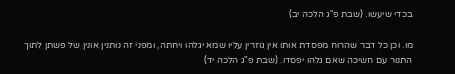בכדי שיעשו. (שבת פ"ג הלכה יב)

מו. וכן כל דבר שהרוח מפסדת אותו אין גוזרין עליו שמא יגלהו ויחתה, ומפני זה נותנין אונין של פשתן לתוך התנור עם חשיכה שאם גלהו יפסדו. (שבת פ"ג הלכה יד)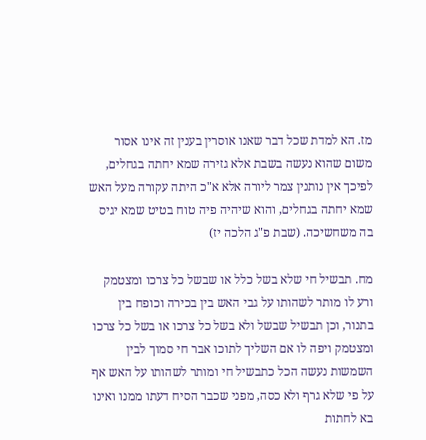מז. הא למדת שכל דבר שאנו אוסרין בענין זה אינו אסור משום שהוא נעשה בשבת אלא גזירה שמא יחתה בגחלים, לפיכך אין נותנין צמר ליורה אלא א"כ היתה עקורה מעל האש שמא יחתה בגחלים, והוא שיהיה פיה טוח בטיט שמא יגיס בה משחשיכה. (שבת פ"ג הלכה יז)

מח. תבשיל חי שלא בשל כלל או שבשל כל צרכו ומצטמק ורע לו מותר לשהותו על גבי האש בין בכירה וכופח בין בתנור, וכן תבשיל שבשל ולא בשל כל צרכו או בשל כל צרכו ומצטמק ויפה לו אם השליך לתוכו אבר חי סמוך לבין השמשות נעשה הכל כתבשיל חי ומותר לשהותו על האש אף על פי שלא גרף ולא כסה, מפני שכבר הסיח דעתו ממנו ואינו בא לחתות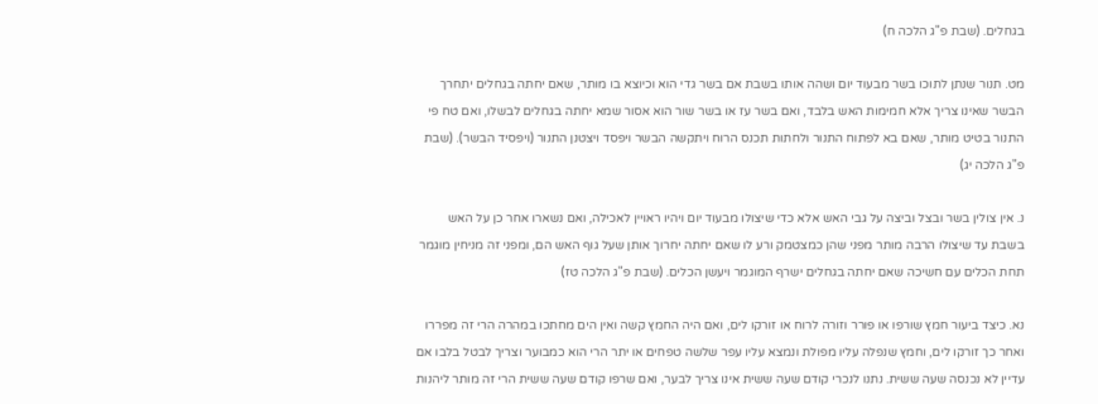בגחלים. (שבת פ"ג הלכה ח)

מט. תנור שנתן לתוכו בשר מבעוד יום ושהה אותו בשבת אם בשר גדי הוא וכיוצא בו מותר, שאם יחתה בגחלים יתחרך הבשר שאינו צריך אלא חמימות האש בלבד, ואם בשר עז או בשר שור הוא אסור שמא יחתה בגחלים לבשלו, ואם טח פי התנור בטיט מותר, שאם בא לפתוח התנור ולחתות תכנס הרוח ויתקשה הבשר ויפסד ויצטנן התנור (ויפסיד הבשר). (שבת פ"ג הלכה יג)

נ. אין צולין בשר ובצל וביצה על גבי האש אלא כדי שיצולו מבעוד יום ויהיו ראויין לאכילה, ואם נשארו אחר כן על האש בשבת עד שיצולו הרבה מותר מפני שהן כמצטמק ורע לו שאם יחתה יחרוך אותן שעל גוף האש הם, ומפני זה מניחין מוגמר תחת הכלים עם חשיכה שאם יחתה בגחלים ישרף המוגמר ויעשן הכלים. (שבת פ"ג הלכה טז)

נא. כיצד ביעור חמץ שורפו או פורר וזורה לרוח או זורקו לים, ואם היה החמץ קשה ואין הים מחתכו במהרה הרי זה מפררו ואחר כך זורקו לים, וחמץ שנפלה עליו מפולת ונמצא עליו עפר שלשה טפחים או יתר הרי הוא כמבוער וצריך לבטל בלבו אם עדיין לא נכנסה שעה ששית. נתנו לנכרי קודם שעה ששית אינו צריך לבער, ואם שרפו קודם שעה ששית הרי זה מותר ליהנות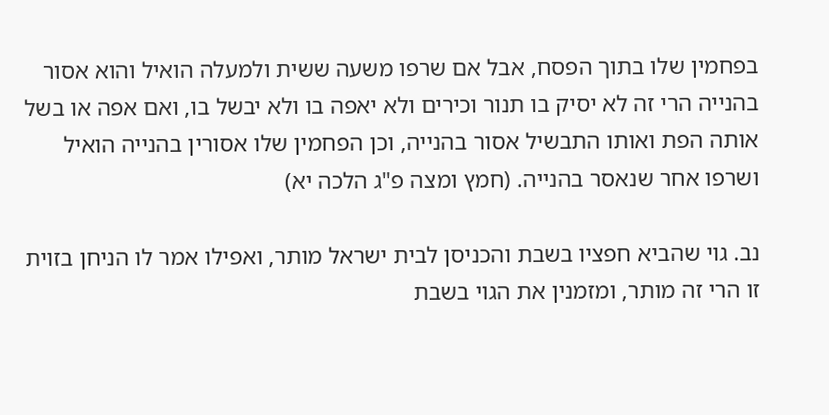בפחמין שלו בתוך הפסח, אבל אם שרפו משעה ששית ולמעלה הואיל והוא אסור בהנייה הרי זה לא יסיק בו תנור וכירים ולא יאפה בו ולא יבשל בו, ואם אפה או בשל אותה הפת ואותו התבשיל אסור בהנייה, וכן הפחמין שלו אסורין בהנייה הואיל ושרפו אחר שנאסר בהנייה. (חמץ ומצה פ"ג הלכה יא)

נב. גוי שהביא חפציו בשבת והכניסן לבית ישראל מותר, ואפילו אמר לו הניחן בזוית זו הרי זה מותר, ומזמנין את הגוי בשבת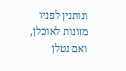ונותנין לפניו מזונות לאוכלן, ואם נטלן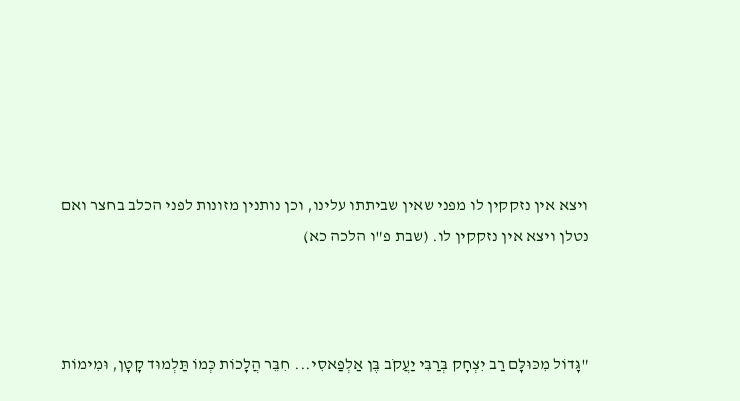ויצא אין נזקקין לו מפני שאין שביתתו עלינו, וכן נותנין מזונות לפני הכלב בחצר ואם נטלן ויצא אין נזקקין לו. (שבת פ"ו הלכה כא)



"גָּדוֹל מִכּוּלָּם רַב יִצְחָק בְּרַבִּי יַעֲקֹב בֶּן אַלְפַאסִי... חִבֵּר הֲלָכוֹת כְּמוֹ תַּלְמוּד קָטָן, וּמִימוֹת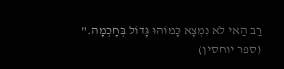רַב הַאי לֹא נִמְצָא כָּמוֹהוּ גָּדוֹל בְּחָכְמָה."
(ספר יוחסין)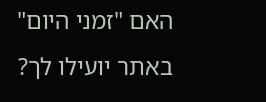האם "זמני היום" באתר יועילו לך?